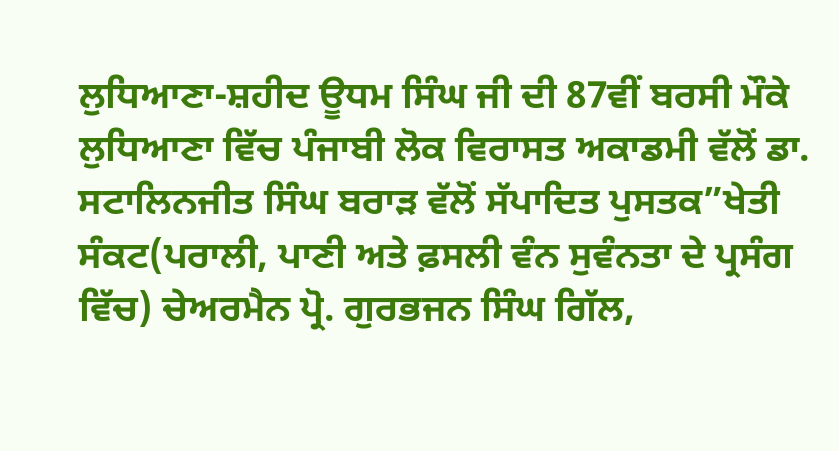ਲੁਧਿਆਣਾ-ਸ਼ਹੀਦ ਊਧਮ ਸਿੰਘ ਜੀ ਦੀ 87ਵੀਂ ਬਰਸੀ ਮੌਕੇ ਲੁਧਿਆਣਾ ਵਿੱਚ ਪੰਜਾਬੀ ਲੋਕ ਵਿਰਾਸਤ ਅਕਾਡਮੀ ਵੱਲੋਂ ਡਾ. ਸਟਾਲਿਨਜੀਤ ਸਿੰਘ ਬਰਾੜ ਵੱਲੋਂ ਸੱਪਾਦਿਤ ਪੁਸਤਕ”ਖੇਤੀ ਸੰਕਟ(ਪਰਾਲੀ, ਪਾਣੀ ਅਤੇ ਫ਼ਸਲੀ ਵੰਨ ਸੁਵੰਨਤਾ ਦੇ ਪ੍ਰਸੰਗ ਵਿੱਚ) ਚੇਅਰਮੈਨ ਪ੍ਰੋ. ਗੁਰਭਜਨ ਸਿੰਘ ਗਿੱਲ,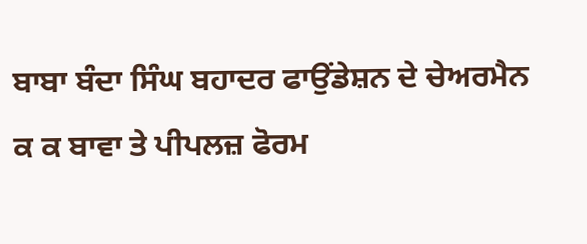ਬਾਬਾ ਬੰਦਾ ਸਿੰਘ ਬਹਾਦਰ ਫਾਉਂਡੇਸ਼ਨ ਦੇ ਚੇਅਰਮੈਨ ਕ ਕ ਬਾਵਾ ਤੇ ਪੀਪਲਜ਼ ਫੋਰਮ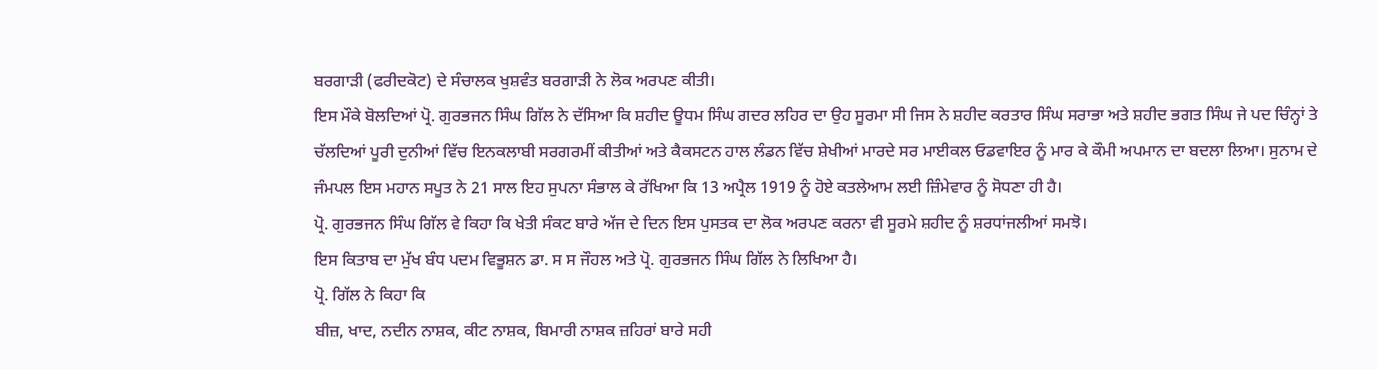ਬਰਗਾੜੀ (ਫਰੀਦਕੋਟ) ਦੇ ਸੰਚਾਲਕ ਖੁਸ਼ਵੰਤ ਬਰਗਾੜੀ ਨੇ ਲੋਕ ਅਰਪਣ ਕੀਤੀ।
ਇਸ ਮੌਕੇ ਬੋਲਦਿਆਂ ਪ੍ਰੋ. ਗੁਰਭਜਨ ਸਿੰਘ ਗਿੱਲ ਨੇ ਦੱਸਿਆ ਕਿ ਸ਼ਹੀਦ ਊਧਮ ਸਿੰਘ ਗਦਰ ਲਹਿਰ ਦਾ ਉਹ ਸੂਰਮਾ ਸੀ ਜਿਸ ਨੇ ਸ਼ਹੀਦ ਕਰਤਾਰ ਸਿੰਘ ਸਰਾਭਾ ਅਤੇ ਸ਼ਹੀਦ ਭਗਤ ਸਿੰਘ ਜੇ ਪਦ ਚਿੰਨ੍ਹਾਂ ਤੇ ਚੱਲਦਿਆਂ ਪੂਰੀ ਦੁਨੀਆਂ ਵਿੱਚ ਇਨਕਲਾਬੀ ਸਰਗਰਮੀਂ ਕੀਤੀਆਂ ਅਤੇ ਕੈਕਸਟਨ ਹਾਲ ਲੰਡਨ ਵਿੱਚ ਸ਼ੇਖੀਆਂ ਮਾਰਦੇ ਸਰ ਮਾਈਕਲ ਓਡਵਾਇਰ ਨੂੰ ਮਾਰ ਕੇ ਕੌਮੀ ਅਪਮਾਨ ਦਾ ਬਦਲਾ ਲਿਆ। ਸੁਨਾਮ ਦੇ ਜੰਮਪਲ ਇਸ ਮਹਾਨ ਸਪੂਤ ਨੇ 21 ਸਾਲ ਇਹ ਸੁਪਨਾ ਸੰਭਾਲ ਕੇ ਰੱਖਿਆ ਕਿ 13 ਅਪ੍ਰੈਲ 1919 ਨੂੰ ਹੋਏ ਕਤਲੇਆਮ ਲਈ ਜ਼ਿੰਮੇਵਾਰ ਨੂੰ ਸੋਧਣਾ ਹੀ ਹੈ।
ਪ੍ਰੋ. ਗੁਰਭਜਨ ਸਿੰਘ ਗਿੱਲ ਵੇ ਕਿਹਾ ਕਿ ਖੇਤੀ ਸੰਕਟ ਬਾਰੇ ਅੱਜ ਦੇ ਦਿਨ ਇਸ ਪੁਸਤਕ ਦਾ ਲੋਕ ਅਰਪਣ ਕਰਨਾ ਵੀ ਸੂਰਮੇ ਸ਼ਹੀਦ ਨੂੰ ਸ਼ਰਧਾਂਜਲੀਆਂ ਸਮਝੋ।
ਇਸ ਕਿਤਾਬ ਦਾ ਮੁੱਖ ਬੰਧ ਪਦਮ ਵਿਭੂਸ਼ਨ ਡਾ. ਸ ਸ ਜੌਹਲ ਅਤੇ ਪ੍ਰੋ. ਗੁਰਭਜਨ ਸਿੰਘ ਗਿੱਲ ਨੇ ਲਿਖਿਆ ਹੈ।
ਪ੍ਰੋ. ਗਿੱਲ ਨੇ ਕਿਹਾ ਕਿ
ਬੀਜ਼, ਖਾਦ, ਨਦੀਨ ਨਾਸ਼ਕ, ਕੀਟ ਨਾਸ਼ਕ, ਬਿਮਾਰੀ ਨਾਸ਼ਕ ਜ਼ਹਿਰਾਂ ਬਾਰੇ ਸਹੀ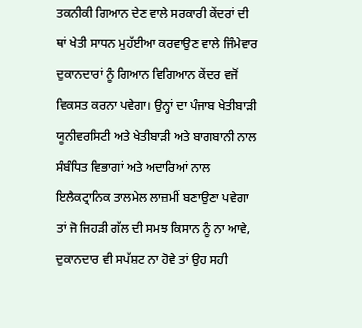ਤਕਨੀਕੀ ਗਿਆਨ ਦੇਣ ਵਾਲੇ ਸਰਕਾਰੀ ਕੇਂਦਰਾਂ ਦੀ ਥਾਂ ਖੇਤੀ ਸਾਧਨ ਮੁਹੱਈਆ ਕਰਵਾਉਣ ਵਾਲੇ ਜਿੰਮੇਵਾਰ ਦੁਕਾਨਦਾਰਾਂ ਨੂੰ ਗਿਆਨ ਵਿਗਿਆਨ ਕੇਂਦਰ ਵਜੋਂ ਵਿਕਸਤ ਕਰਨਾ ਪਵੇਗਾ। ਉਨ੍ਹਾਂ ਦਾ ਪੰਜਾਬ ਖੇਤੀਬਾੜੀ ਯੂਨੀਵਰਸਿਟੀ ਅਤੇ ਖੇਤੀਬਾੜੀ ਅਤੇ ਬਾਗਬਾਨੀ ਨਾਲ ਸੰਬੰਧਿਤ ਵਿਭਾਗਾਂ ਅਤੇ ਅਦਾਰਿਆਂ ਨਾਲ ਇਲੈਕਟ੍ਰਾਨਿਕ ਤਾਲਮੇਲ ਲਾਜ਼ਮੀਂ ਬਣਾਉਣਾ ਪਵੇਗਾ ਤਾਂ ਜੋ ਜਿਹੜੀ ਗੱਲ ਦੀ ਸਮਝ ਕਿਸਾਨ ਨੂੰ ਨਾ ਆਵੇ, ਦੁਕਾਨਦਾਰ ਵੀ ਸਪੱਸ਼ਟ ਨਾ ਹੋਵੇ ਤਾਂ ਉਹ ਸਹੀ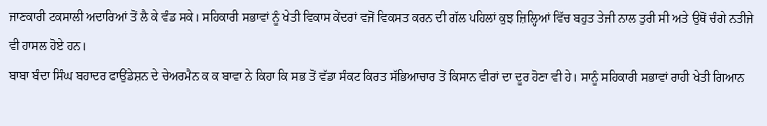ਜਾਣਕਾਰੀ ਟਕਸਾਲੀ ਅਦਾਰਿਆਂ ਤੋਂ ਲੈ ਕੇ ਵੰਡ ਸਕੇ। ਸਹਿਕਾਰੀ ਸਭਾਵਾਂ ਨੂੰ ਖੇਤੀ ਵਿਕਾਸ ਕੇਂਦਰਾਂ ਵਜੋਂ ਵਿਕਸਤ ਕਰਨ ਦੀ ਗੱਲ ਪਹਿਲਾਂ ਕੁਝ ਜ਼ਿਲ੍ਹਿਆਂ ਵਿੱਚ ਬਹੁਤ ਤੇਜੀ ਨਾਲ ਤੁਰੀ ਸੀ ਅਤੇ ਉਥੋਂ ਚੰਗੇ ਨਤੀਜੇ ਵੀ ਹਾਸਲ ਹੋਏ ਹਨ।
ਬਾਬਾ ਬੰਦਾ ਸਿੰਘ ਬਹਾਦਰ ਫਾਉਂਡੇਸ਼ਨ ਦੇ ਚੇਅਰਮੈਨ ਕ ਕ ਬਾਵਾ ਨੇ ਕਿਹਾ ਕਿ ਸਭ ਤੋਂ ਵੱਡਾ ਸੰਕਟ ਕਿਰਤ ਸੱਭਿਆਚਾਰ ਤੋਂ ਕਿਸਾਨ ਵੀਰਾਂ ਦਾ ਦੂਰ ਹੋਣਾ ਵੀ ਹੇ। ਸਾਨੂੰ ਸਹਿਕਾਰੀ ਸਭਾਵਾਂ ਰਾਹੀ ਖੇਤੀ ਗਿਆਨ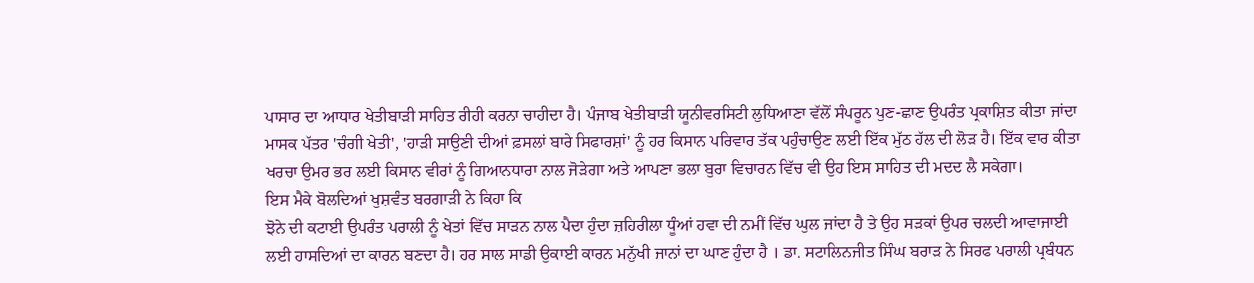ਪਾਸਾਰ ਦਾ ਆਧਾਰ ਖੇਤੀਬਾੜੀ ਸਾਹਿਤ ਰੀਹੀ ਕਰਨਾ ਚਾਹੀਦਾ ਹੈ। ਪੰਜਾਬ ਖੇਤੀਬਾੜੀ ਯੂਨੀਵਰਸਿਟੀ ਲੁਧਿਆਣਾ ਵੱਲੋਂ ਸੰਪਰੂਨ ਪੁਣ-ਛਾਣ ਉਪਰੰਤ ਪ੍ਰਕਾਸ਼ਿਤ ਕੀਤਾ ਜਾਂਦਾ ਮਾਸਕ ਪੱਤਰ 'ਚੰਗੀ ਖੇਤੀ', 'ਹਾੜੀ ਸਾਉਣੀ ਦੀਆਂ ਫ਼ਸਲਾਂ ਬਾਰੇ ਸਿਫਾਰਸ਼ਾਂ' ਨੂੰ ਹਰ ਕਿਸਾਨ ਪਰਿਵਾਰ ਤੱਕ ਪਹੁੰਚਾਉਣ ਲਈ ਇੱਕ ਮੁੱਠ ਹੱਲ ਦੀ ਲੋੜ ਹੈ। ਇੱਕ ਵਾਰ ਕੀਤਾ ਖਰਚਾ ਉਮਰ ਭਰ ਲਈ ਕਿਸਾਨ ਵੀਰਾਂ ਨੂੰ ਗਿਆਨਧਾਰਾ ਨਾਲ ਜੋੜੇਗਾ ਅਤੇ ਆਪਣਾ ਭਲਾ ਬੁਰਾ ਵਿਚਾਰਨ ਵਿੱਚ ਵੀ ਉਹ ਇਸ ਸਾਹਿਤ ਦੀ ਮਦਦ ਲੈ ਸਕੇਗਾ।
ਇਸ ਮੈਕੇ ਬੋਲਦਿਆਂ ਖੁਸ਼ਵੰਤ ਬਰਗਾੜੀ ਨੇ ਕਿਹਾ ਕਿ
ਝੋਨੇ ਦੀ ਕਟਾਈ ਉਪਰੰਤ ਪਰਾਲੀ ਨੂੰ ਖੇਤਾਂ ਵਿੱਚ ਸਾੜਨ ਨਾਲ ਪੈਦਾ ਹੁੰਦਾ ਜ਼ਹਿਰੀਲਾ ਧੂੰਆਂ ਹਵਾ ਦੀ ਨਮੀਂ ਵਿੱਚ ਘੁਲ ਜਾਂਦਾ ਹੈ ਤੇ ਉਹ ਸੜਕਾਂ ਉਪਰ ਚਲਦੀ ਆਵਾਜਾਈ ਲਈ ਹਾਸਦਿਆਂ ਦਾ ਕਾਰਨ ਬਣਦਾ ਹੈ। ਹਰ ਸਾਲ ਸਾਡੀ ਉਕਾਈ ਕਾਰਨ ਮਨੁੱਖੀ ਜਾਨਾਂ ਦਾ ਘਾਣ ਹੁੰਦਾ ਹੈ । ਡਾ. ਸਟਾਲਿਨਜੀਤ ਸਿੰਘ ਬਰਾੜ ਨੇ ਸਿਰਫ ਪਰਾਲੀ ਪ੍ਰਬੰਧਨ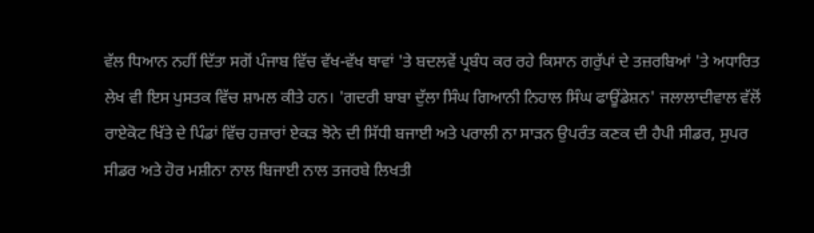ਵੱਲ ਧਿਆਨ ਨਹੀਂ ਦਿੱਤਾ ਸਗੋਂ ਪੰਜਾਬ ਵਿੱਚ ਵੱਖ-ਵੱਖ ਥਾਵਾਂ 'ਤੇ ਬਦਲਵੇਂ ਪ੍ਰਬੰਧ ਕਰ ਰਹੇ ਕਿਸਾਨ ਗਰੁੱਪਾਂ ਦੇ ਤਜ਼ਰਬਿਆਂ 'ਤੇ ਅਧਾਰਿਤ ਲੇਖ ਵੀ ਇਸ ਪੁਸਤਕ ਵਿੱਚ ਸ਼ਾਮਲ ਕੀਤੇ ਹਨ। 'ਗਦਰੀ ਬਾਬਾ ਦੁੱਲਾ ਸਿੰਘ ਗਿਆਨੀ ਨਿਹਾਲ ਸਿੰਘ ਫਾਊਂਡੇਸ਼ਨ' ਜਲਾਲਾਦੀਵਾਲ ਵੱਲੋਂ ਰਾਏਕੋਟ ਖਿੱਤੇ ਦੇ ਪਿੰਡਾਂ ਵਿੱਚ ਹਜ਼ਾਰਾਂ ਏਕੜ ਝੋਨੇ ਦੀ ਸਿੱਧੀ ਬਜਾਈ ਅਤੇ ਪਰਾਲੀ ਨਾ ਸਾੜਨ ਉਪਰੰਤ ਕਣਕ ਦੀ ਹੈਪੀ ਸੀਡਰ, ਸੁਪਰ ਸੀਡਰ ਅਤੇ ਹੋਰ ਮਸ਼ੀਨਾ ਨਾਲ ਬਿਜਾਈ ਨਾਲ ਤਜਰਬੇ ਲਿਖਤੀ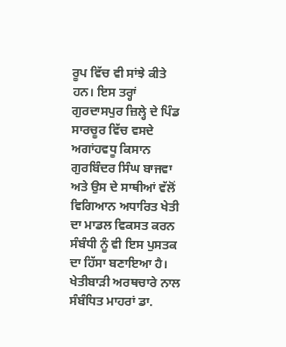ਰੂਪ ਵਿੱਚ ਵੀ ਸਾਂਝੇ ਕੀਤੇ ਹਨ। ਇਸ ਤਰ੍ਹਾਂ ਗੁਰਦਾਸਪੁਰ ਜ਼ਿਲ੍ਹੇ ਦੇ ਪਿੰਡ ਸਾਰਚੂਰ ਵਿੱਚ ਵਸਦੇ ਅਗਾਂਹਵਧੂ ਕਿਸਾਨ ਗੁਰਬਿੰਦਰ ਸਿੰਘ ਬਾਜਵਾ ਅਤੇ ਉਸ ਦੇ ਸਾਥੀਆਂ ਵੱਲੋਂ ਵਿਗਿਆਨ ਅਧਾਰਿਤ ਖੇਤੀ ਦਾ ਮਾਡਲ ਵਿਕਸਤ ਕਰਨ ਸੰਬੰਧੀ ਨੂੰ ਵੀ ਇਸ ਪੁਸਤਕ ਦਾ ਹਿੱਸਾ ਬਣਾਇਆ ਹੈ। ਖੇਤੀਬਾੜੀ ਅਰਥਚਾਰੇ ਨਾਲ ਸੰਬੰਧਿਤ ਮਾਹਰਾਂ ਡਾ.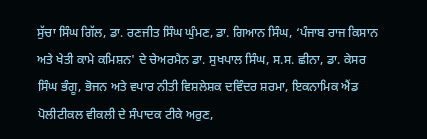ਸੁੱਚਾ ਸਿੰਘ ਗਿੱਲ, ਡਾ. ਰਣਜੀਤ ਸਿੰਘ ਘੁੰਮਣ, ਡਾ. ਗਿਆਨ ਸਿੰਘ, ‘ਪੰਜਾਬ ਰਾਜ ਕਿਸਾਨ ਅਤੇ ਖੇਤੀ ਕਾਮੇ ਕਮਿਸ਼ਨ' ਦੇ ਚੇਅਰਮੈਨ ਡਾ. ਸੁਖਪਾਲ ਸਿੰਘ, ਸ.ਸ. ਛੀਨਾ, ਡਾ. ਕੇਸਰ ਸਿੰਘ ਭੰਗੂ, ਭੋਜਨ ਅਤੇ ਵਪਾਰ ਨੀਤੀ ਵਿਸ਼ਲੇਸ਼ਕ ਦਵਿੰਦਰ ਸ਼ਰਮਾ, ਇਕਨਾਮਿਕ ਐਂਡ ਪੋਲੀਟੀਕਲ ਵੀਕਲੀ ਦੇ ਸੰਪਾਦਕ ਟੀਕੇ ਅਰੁਣ,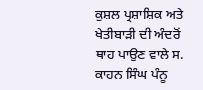ਕੁਸ਼ਲ ਪ੍ਰਸ਼ਾਸ਼ਿਕ ਅਤੇ ਖੇਤੀਬਾੜੀ ਦੀ ਅੰਦਰੋਂ ਥਾਹ ਪਾਉਣ ਵਾਲੇ ਸ. ਕਾਹਨ ਸਿੰਘ ਪੰਨੂ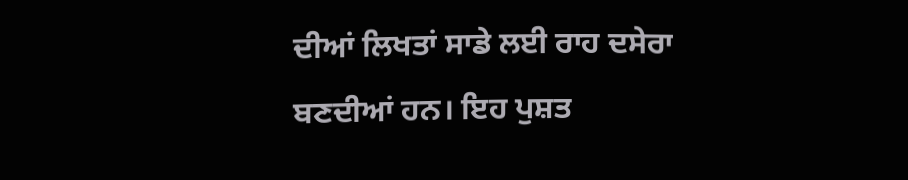ਦੀਆਂ ਲਿਖਤਾਂ ਸਾਡੇ ਲਈ ਰਾਹ ਦਸੇਰਾ ਬਣਦੀਆਂ ਹਨ। ਇਹ ਪੁਸ਼ਤ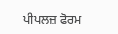ਪੀਪਲਜ਼ ਫੋਰਮ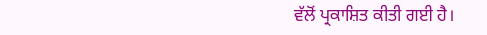ਵੱਲੋਂ ਪ੍ਰਕਾਸ਼ਿਤ ਕੀਤੀ ਗਈ ਹੈ।